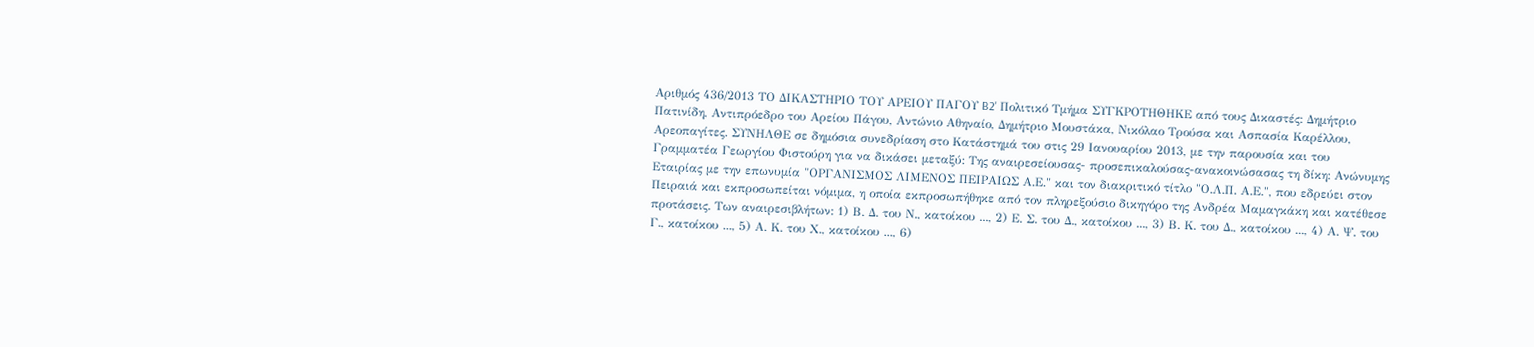Αριθμός 436/2013 ΤΟ ΔΙΚΑΣΤΗΡΙΟ ΤΟΥ ΑΡΕΙΟΥ ΠΑΓΟΥ B2' Πολιτικό Τμήμα ΣΥΓΚΡΟΤΗΘΗΚΕ από τους Δικαστές: Δημήτριο Πατινίδη, Αντιπρόεδρο του Αρείου Πάγου, Αντώνιο Αθηναίο, Δημήτριο Μουστάκα, Νικόλαο Τρούσα και Ασπασία Καρέλλου, Αρεοπαγίτες. ΣΥΝΗΛΘΕ σε δημόσια συνεδρίαση στο Κατάστημά του στις 29 Ιανουαρίου 2013, με την παρουσία και του Γραμματέα Γεωργίου Φιστούρη για να δικάσει μεταξύ: Της αναιρεσείουσας- προσεπικαλούσας-ανακοινώσασας τη δίκη: Ανώνυμης Εταιρίας με την επωνυμία "ΟΡΓΑΝΙΣΜΟΣ ΛΙΜΕΝΟΣ ΠΕΙΡΑΙΩΣ Α.Ε." και τον διακριτικό τίτλο "Ο.Λ.Π. Α.Ε.", που εδρεύει στον Πειραιά και εκπροσωπείται νόμιμα, η οποία εκπροσωπήθηκε από τον πληρεξούσιο δικηγόρο της Ανδρέα Μαμαγκάκη και κατέθεσε προτάσεις. Των αναιρεσιβλήτων: 1) Β. Δ. του Ν., κατοίκου ..., 2) Ε. Σ. του Δ., κατοίκου ..., 3) Β. Κ. του Δ., κατοίκου ..., 4) Α. Ψ. του Γ., κατοίκου ..., 5) Α. Κ. του Χ., κατοίκου ..., 6)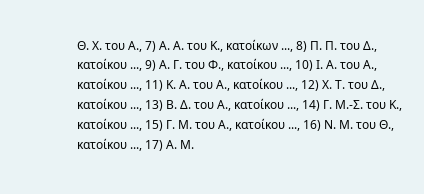Θ. Χ. του Α., 7) Α. Α. του Κ., κατοίκων ..., 8) Π. Π. του Δ., κατοίκου ..., 9) Α. Γ. του Φ., κατοίκου ..., 10) Ι. Α. του Α., κατοίκου ..., 11) Κ. Α. του Α., κατοίκου ..., 12) Χ. Τ. του Δ., κατοίκου ..., 13) Β. Δ. του Α., κατοίκου ..., 14) Γ. Μ.-Σ. του Κ., κατοίκου ..., 15) Γ. Μ. του Α., κατοίκου ..., 16) Ν. Μ. του Θ., κατοίκου ..., 17) Α. Μ.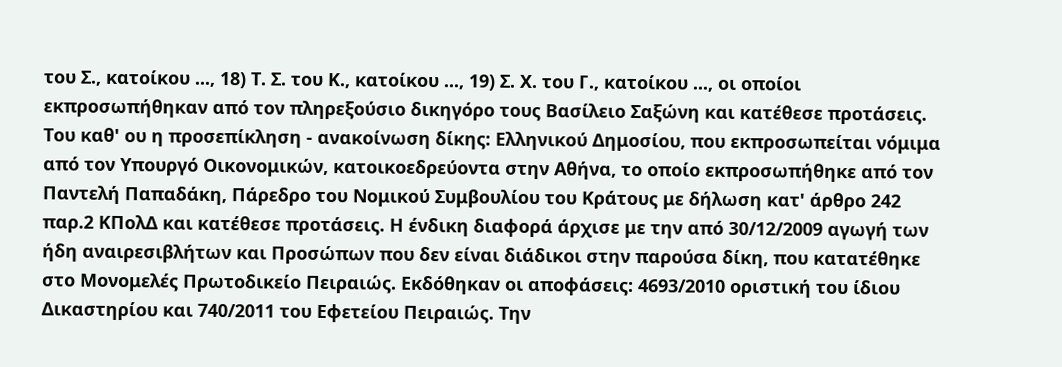του Σ., κατοίκου ..., 18) Τ. Σ. του Κ., κατοίκου ..., 19) Σ. Χ. του Γ., κατοίκου ..., οι οποίοι εκπροσωπήθηκαν από τον πληρεξούσιο δικηγόρο τους Βασίλειο Σαξώνη και κατέθεσε προτάσεις. Του καθ' ου η προσεπίκληση - ανακοίνωση δίκης: Ελληνικού Δημοσίου, που εκπροσωπείται νόμιμα από τον Υπουργό Οικονομικών, κατοικοεδρεύοντα στην Αθήνα, το οποίο εκπροσωπήθηκε από τον Παντελή Παπαδάκη, Πάρεδρο του Νομικού Συμβουλίου του Κράτους με δήλωση κατ' άρθρο 242 παρ.2 ΚΠολΔ και κατέθεσε προτάσεις. Η ένδικη διαφορά άρχισε με την από 30/12/2009 αγωγή των ήδη αναιρεσιβλήτων και Προσώπων που δεν είναι διάδικοι στην παρούσα δίκη, που κατατέθηκε στο Μονομελές Πρωτοδικείο Πειραιώς. Εκδόθηκαν οι αποφάσεις: 4693/2010 οριστική του ίδιου Δικαστηρίου και 740/2011 του Εφετείου Πειραιώς. Την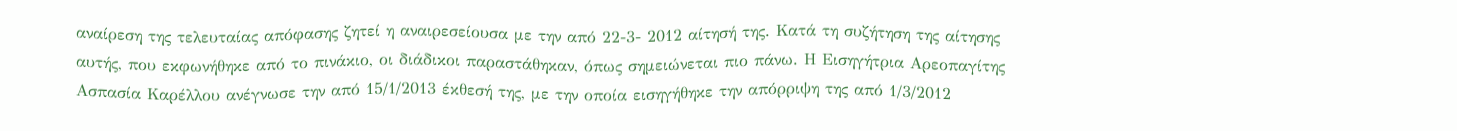αναίρεση της τελευταίας απόφασης ζητεί η αναιρεσείουσα με την από 22-3- 2012 αίτησή της. Κατά τη συζήτηση της αίτησης αυτής, που εκφωνήθηκε από το πινάκιο, οι διάδικοι παραστάθηκαν, όπως σημειώνεται πιο πάνω. Η Εισηγήτρια Αρεοπαγίτης Ασπασία Καρέλλου ανέγνωσε την από 15/1/2013 έκθεσή της, με την οποία εισηγήθηκε την απόρριψη της από 1/3/2012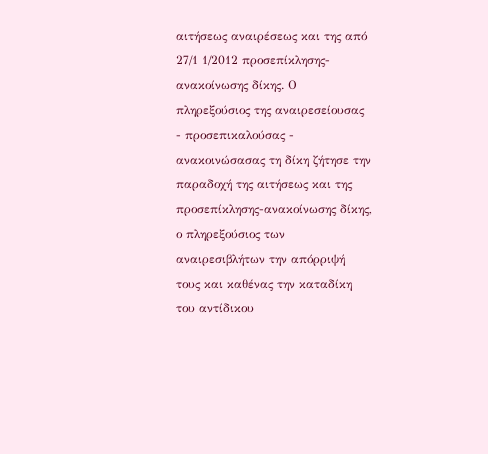αιτήσεως αναιρέσεως και της από 27/1 1/2012 προσεπίκλησης-ανακοίνωσης δίκης. Ο πληρεξούσιος της αναιρεσείουσας - προσεπικαλούσας - ανακοινώσασας τη δίκη ζήτησε την παραδοχή της αιτήσεως και της προσεπίκλησης-ανακοίνωσης δίκης, ο πληρεξούσιος των αναιρεσιβλήτων την απόρριψή τους και καθένας την καταδίκη του αντίδικου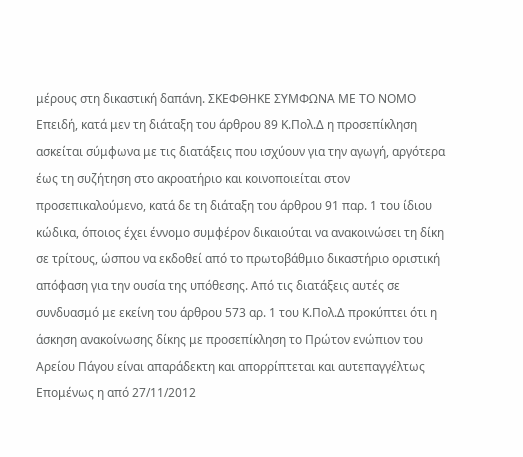μέρους στη δικαστική δαπάνη. ΣΚΕΦΘΗΚΕ ΣΥΜΦΩΝΑ ΜΕ ΤΟ ΝΟΜΟ Επειδή, κατά μεν τη διάταξη του άρθρου 89 Κ.Πολ.Δ η προσεπίκληση ασκείται σύμφωνα με τις διατάξεις που ισχύουν για την αγωγή, αργότερα έως τη συζήτηση στο ακροατήριο και κοινοποιείται στον προσεπικαλούμενο, κατά δε τη διάταξη του άρθρου 91 παρ. 1 του ίδιου κώδικα, όποιος έχει έννομο συμφέρον δικαιούται να ανακοινώσει τη δίκη σε τρίτους, ώσπου να εκδοθεί από το πρωτοβάθμιο δικαστήριο οριστική απόφαση για την ουσία της υπόθεσης. Από τις διατάξεις αυτές σε συνδυασμό με εκείνη του άρθρου 573 αρ. 1 του Κ.Πολ.Δ προκύπτει ότι η άσκηση ανακοίνωσης δίκης με προσεπίκληση το Πρώτον ενώπιον του Αρείου Πάγου είναι απαράδεκτη και απορρίπτεται και αυτεπαγγέλτως Επομένως η από 27/11/2012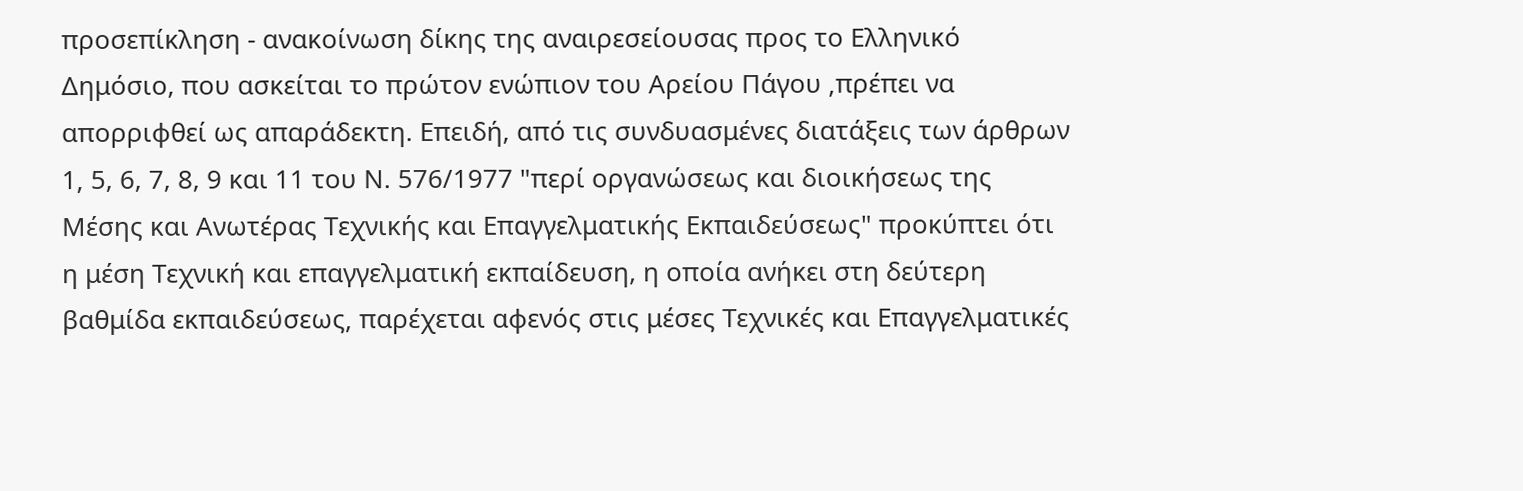προσεπίκληση - ανακοίνωση δίκης της αναιρεσείουσας προς το Ελληνικό Δημόσιο, που ασκείται το πρώτον ενώπιον του Αρείου Πάγου ‚πρέπει να απορριφθεί ως απαράδεκτη. Επειδή, από τις συνδυασμένες διατάξεις των άρθρων 1‚ 5, 6, 7, 8, 9 και 11 του Ν. 576/1977 "περί οργανώσεως και διοικήσεως της Μέσης και Ανωτέρας Τεχνικής και Επαγγελματικής Εκπαιδεύσεως" προκύπτει ότι η μέση Τεχνική και επαγγελματική εκπαίδευση, η οποία ανήκει στη δεύτερη βαθμίδα εκπαιδεύσεως‚ παρέχεται αφενός στις μέσες Τεχνικές και Επαγγελματικές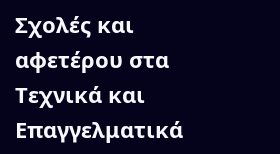Σχολές και αφετέρου στα Τεχνικά και Επαγγελματικά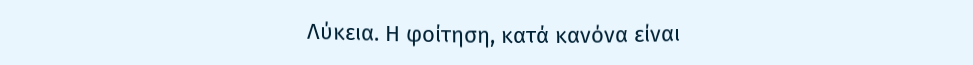Λύκεια. Η φοίτηση, κατά κανόνα είναι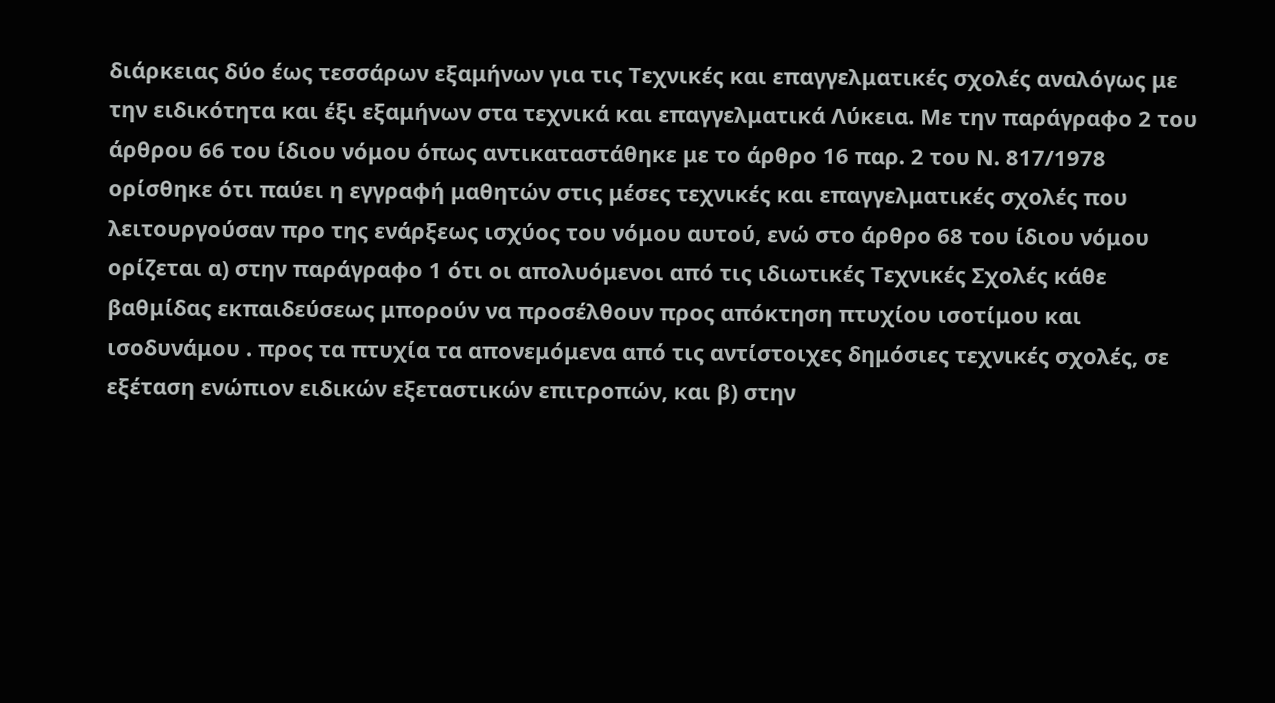διάρκειας δύο έως τεσσάρων εξαμήνων για τις Τεχνικές και επαγγελματικές σχολές αναλόγως με την ειδικότητα και έξι εξαμήνων στα τεχνικά και επαγγελματικά Λύκεια. Με την παράγραφο 2 του άρθρου 66 του ίδιου νόμου όπως αντικαταστάθηκε με το άρθρο 16 παρ. 2 του Ν. 817/1978 ορίσθηκε ότι παύει η εγγραφή μαθητών στις μέσες τεχνικές και επαγγελματικές σχολές που λειτουργούσαν προ της ενάρξεως ισχύος του νόμου αυτού, ενώ στο άρθρο 68 του ίδιου νόμου ορίζεται α) στην παράγραφο 1 ότι οι απολυόμενοι από τις ιδιωτικές Τεχνικές Σχολές κάθε βαθμίδας εκπαιδεύσεως μπορούν να προσέλθουν προς απόκτηση πτυχίου ισοτίμου και ισοδυνάμου . προς τα πτυχία τα απονεμόμενα από τις αντίστοιχες δημόσιες τεχνικές σχολές, σε εξέταση ενώπιον ειδικών εξεταστικών επιτροπών, και β) στην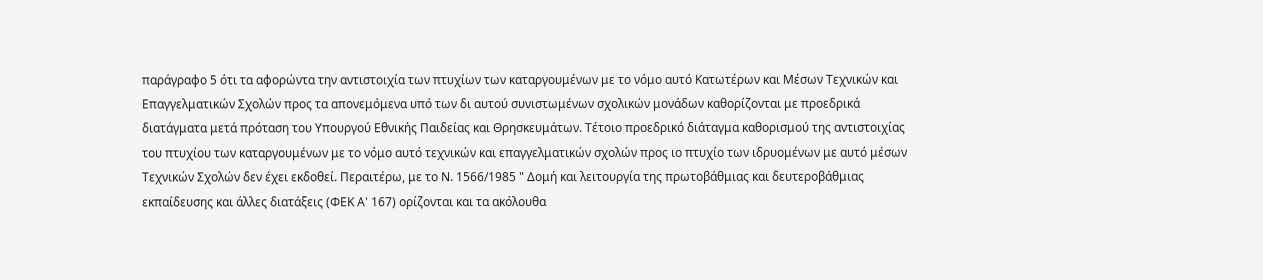παράγραφο 5 ότι τα αφορώντα την αντιστοιχία των πτυχίων των καταργουμένων με το νόμο αυτό Κατωτέρων και Μέσων Τεχνικών και Επαγγελματικών Σχολών προς τα απονεμόμενα υπό των δι αυτού συνιστωμένων σχολικών μονάδων καθορίζονται με προεδρικά διατάγματα μετά πρόταση του Υπουργού Εθνικής Παιδείας και Θρησκευμάτων. Τέτοιο προεδρικό διάταγμα καθορισμού της αντιστοιχίας του πτυχίου των καταργουμένων με το νόμο αυτό τεχνικών και επαγγελματικών σχολών προς ιο πτυχίο των ιδρυομένων με αυτό μέσων Τεχνικών Σχολών δεν έχει εκδοθεί. Περαιτέρω, με το Ν. 1566/1985 " Δομή και λειτουργία της πρωτοβάθμιας και δευτεροβάθμιας εκπαίδευσης και άλλες διατάξεις (ΦΕΚ Α' 167) ορίζονται και τα ακόλουθα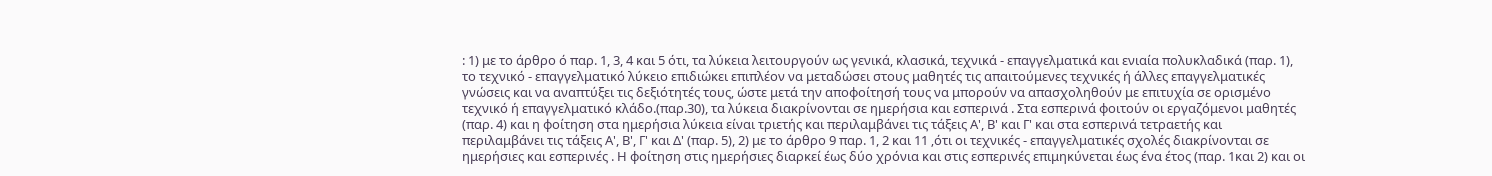: 1) με το άρθρο ό παρ. 1, 3, 4 και 5 ότι, τα λύκεια λειτουργούν ως γενικά, κλασικά, τεχνικά - επαγγελματικά και ενιαία πολυκλαδικά (παρ. 1), το τεχνικό - επαγγελματικό λύκειο επιδιώκει επιπλέον να μεταδώσει στους μαθητές τις απαιτούμενες τεχνικές ή άλλες επαγγελματικές γνώσεις και να αναπτύξει τις δεξιότητές τους‚ ώστε μετά την αποφοίτησή τους να μπορούν να απασχοληθούν με επιτυχία σε ορισμένο τεχνικό ή επαγγελματικό κλάδο.(παρ.30), τα λύκεια διακρίνονται σε ημερήσια και εσπερινά . Στα εσπερινά φοιτούν οι εργαζόμενοι μαθητές (παρ. 4) και η φοίτηση στα ημερήσια λύκεια είναι τριετής και περιλαμβάνει τις τάξεις Α', Β' και Γ' και στα εσπερινά τετραετής και περιλαμβάνει τις τάξεις Α', Β', Γ' και Δ' (παρ. 5), 2) με το άρθρο 9 παρ. 1, 2 και 11 ‚ότι οι τεχνικές - επαγγελματικές σχολές διακρίνονται σε ημερήσιες και εσπερινές . Η φοίτηση στις ημερήσιες διαρκεί έως δύο χρόνια και στις εσπερινές επιμηκύνεται έως ένα έτος (παρ. 1και 2) και οι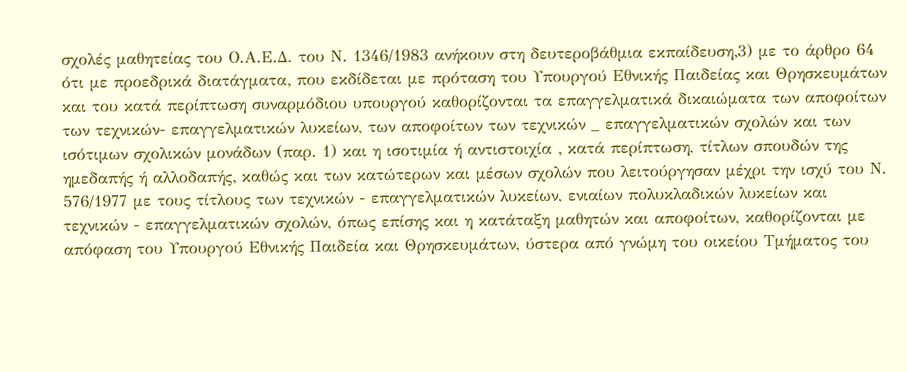σχολές μαθητείας του Ο.Α.Ε.Δ. του Ν. 1346/1983 ανήκουν στη δευτεροβάθμια εκπαίδευση‚3) με το άρθρο 64 ότι με προεδρικά διατάγματα‚ που εκδίδεται με πρόταση του Υπουργού Εθνικής Παιδείας και Θρησκευμάτων και του κατά περίπτωση συναρμόδιου υπουργού καθορίζονται τα επαγγελματικά δικαιώματα των αποφοίτων των τεχνικών- επαγγελματικών λυκείων, των αποφοίτων των τεχνικών _ επαγγελματικών σχολών και των ισότιμων σχολικών μονάδων (παρ. 1) και η ισοτιμία ή αντιστοιχία ‚ κατά περίπτωση, τίτλων σπουδών της ημεδαπής ή αλλοδαπής‚ καθώς και των κατώτερων και μέσων σχολών που λειτούργησαν μέχρι την ισχύ του Ν. 576/1977 με τους τίτλους των τεχνικών - επαγγελματικών λυκείων, ενιαίων πολυκλαδικών λυκείων και τεχνικών - επαγγελματικών σχολών, όπως επίσης και η κατάταξη μαθητών και αποφοίτων, καθορίζονται με απόφαση του Υπουργού Εθνικής Παιδεία και Θρησκευμάτων, ύστερα από γνώμη του οικείου Τμήματος του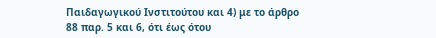Παιδαγωγικού Ινστιτούτου και 4) με το άρθρο 88 παρ. 5 και 6, ότι έως ότου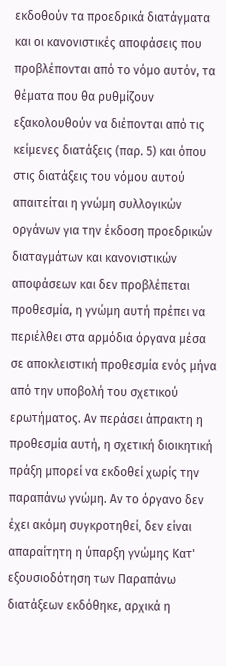εκδοθούν τα προεδρικά διατάγματα και οι κανονιστικές αποφάσεις που προβλέπονται από το νόμο αυτόν, τα θέματα που θα ρυθμίζουν εξακολουθούν να διέπονται από τις κείμενες διατάξεις (παρ. 5) και όπου στις διατάξεις του νόμου αυτού απαιτείται η γνώμη συλλογικών οργάνων για την έκδοση προεδρικών διαταγμάτων και κανονιστικών αποφάσεων και δεν προβλέπεται προθεσμία, η γνώμη αυτή πρέπει να περιέλθει στα αρμόδια όργανα μέσα σε αποκλειστική προθεσμία ενός μήνα από την υποβολή του σχετικού ερωτήματος. Αν περάσει άπρακτη η προθεσμία αυτή, η σχετική διοικητική πράξη μπορεί να εκδοθεί χωρίς την παραπάνω γνώμη. Αν το όργανο δεν έχει ακόμη συγκροτηθεί‚ δεν είναι απαραίτητη η ύπαρξη γνώμης Κατ' εξουσιοδότηση των Παραπάνω διατάξεων εκδόθηκε, αρχικά η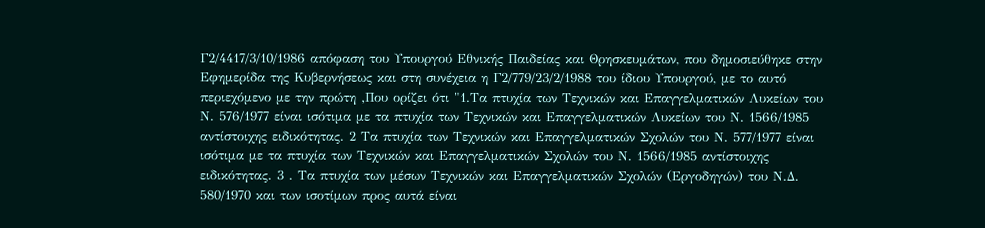Γ2/4417/3/10/1986 απόφαση του Υπουργού Εθνικής Παιδείας και Θρησκευμάτων, που δημοσιεύθηκε στην Εφημερίδα της Κυβερνήσεως και στη συνέχεια η Γ2/779/23/2/1988 του ίδιου Υπουργού, με το αυτό περιεχόμενο με την πρώτη ‚Που ορίζει ότι "1.Τα πτυχία των Τεχνικών και Επαγγελματικών Λυκείων του Ν. 576/1977 είναι ισότιμα με τα πτυχία των Τεχνικών και Επαγγελματικών Λυκείων του Ν. 1566/1985 αντίστοιχης ειδικότητας. 2 Τα πτυχία των Τεχνικών και Επαγγελματικών Σχολών του Ν. 577/1977 είναι ισότιμα με τα πτυχία των Τεχνικών και Επαγγελματικών Σχολών του Ν. 1566/1985 αντίστοιχης ειδικότητας. 3 . Τα πτυχία των μέσων Τεχνικών και Επαγγελματικών Σχολών (Εργοδηγών) του Ν.Δ. 580/1970 και των ισοτίμων προς αυτά είναι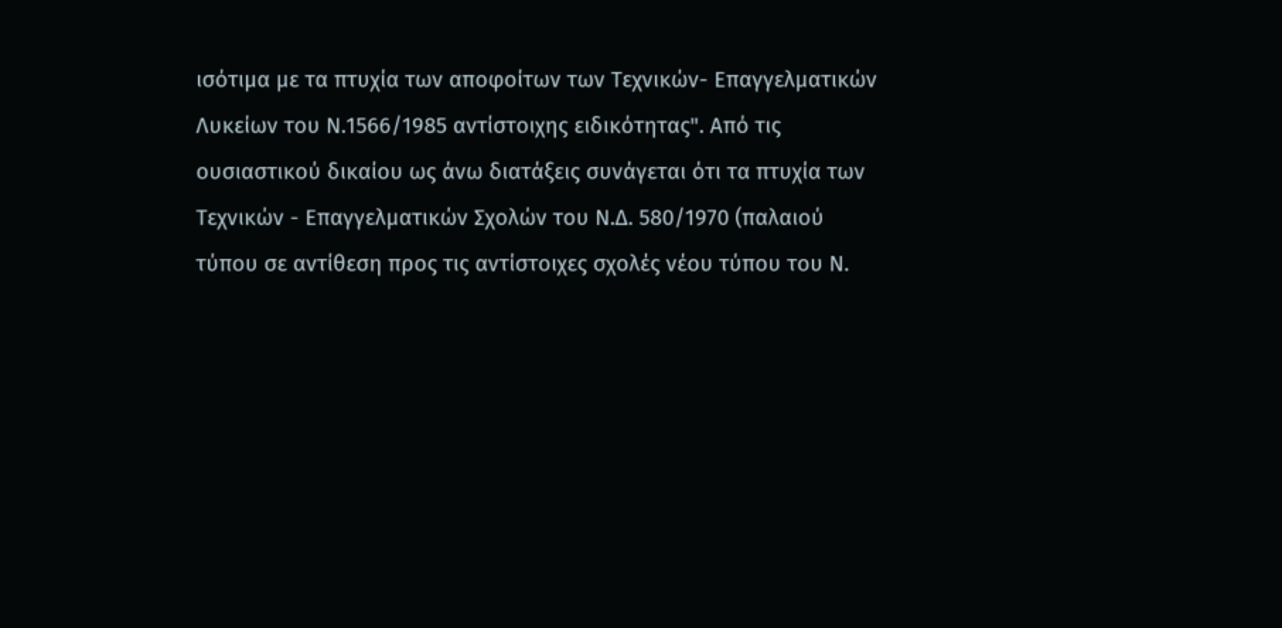ισότιμα με τα πτυχία των αποφοίτων των Τεχνικών- Επαγγελματικών Λυκείων του Ν.1566/1985 αντίστοιχης ειδικότητας". Από τις ουσιαστικού δικαίου ως άνω διατάξεις συνάγεται ότι τα πτυχία των Τεχνικών - Επαγγελματικών Σχολών του Ν.Δ. 580/1970 (παλαιού τύπου σε αντίθεση προς τις αντίστοιχες σχολές νέου τύπου του Ν.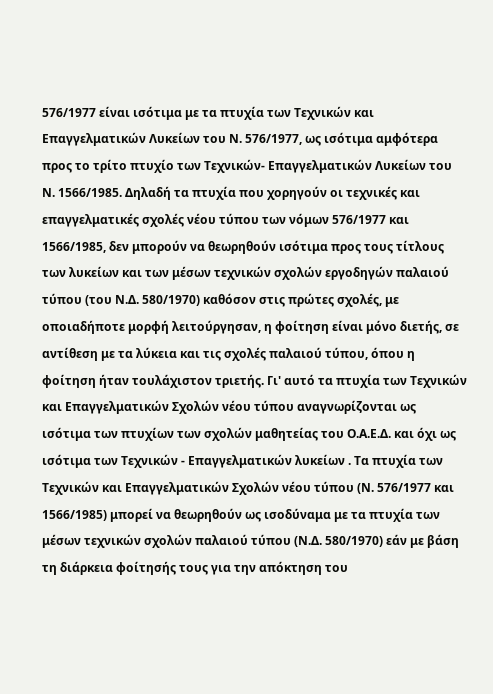576/1977 είναι ισότιμα με τα πτυχία των Τεχνικών και Επαγγελματικών Λυκείων του Ν. 576/1977, ως ισότιμα αμφότερα προς το τρίτο πτυχίο των Τεχνικών- Επαγγελματικών Λυκείων του Ν. 1566/1985. Δηλαδή τα πτυχία που χορηγούν οι τεχνικές και επαγγελματικές σχολές νέου τύπου των νόμων 576/1977 και 1566/1985, δεν μπορούν να θεωρηθούν ισότιμα προς τους τίτλους των λυκείων και των μέσων τεχνικών σχολών εργοδηγών παλαιού τύπου (του Ν.Δ. 580/1970) καθόσον στις πρώτες σχολές, με οποιαδήποτε μορφή λειτούργησαν, η φοίτηση είναι μόνο διετής, σε αντίθεση με τα λύκεια και τις σχολές παλαιού τύπου, όπου η φοίτηση ήταν τουλάχιστον τριετής. Γι' αυτό τα πτυχία των Τεχνικών και Επαγγελματικών Σχολών νέου τύπου αναγνωρίζονται ως ισότιμα των πτυχίων των σχολών μαθητείας του Ο.Α.Ε.Δ. και όχι ως ισότιμα των Τεχνικών - Επαγγελματικών λυκείων . Τα πτυχία των Τεχνικών και Επαγγελματικών Σχολών νέου τύπου (Ν. 576/1977 και 1566/1985) μπορεί να θεωρηθούν ως ισοδύναμα με τα πτυχία των μέσων τεχνικών σχολών παλαιού τύπου (Ν.Δ. 580/1970) εάν με βάση τη διάρκεια φοίτησής τους για την απόκτηση του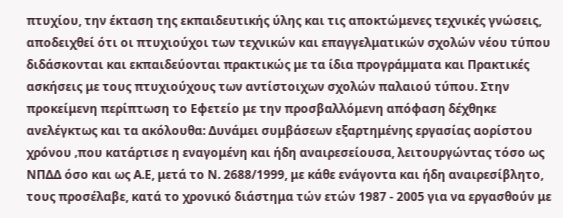πτυχίου, την έκταση της εκπαιδευτικής ύλης και τις αποκτώμενες τεχνικές γνώσεις, αποδειχθεί ότι οι πτυχιούχοι των τεχνικών και επαγγελματικών σχολών νέου τύπου διδάσκονται και εκπαιδεύονται πρακτικώς με τα ίδια προγράμματα και Πρακτικές ασκήσεις με τους πτυχιούχους των αντίστοιχων σχολών παλαιού τύπου. Στην προκείμενη περίπτωση το Εφετείο με την προσβαλλόμενη απόφαση δέχθηκε ανελέγκτως και τα ακόλουθα: Δυνάμει συμβάσεων εξαρτημένης εργασίας αορίστου χρόνου ‚που κατάρτισε η εναγομένη και ήδη αναιρεσείουσα, λειτουργώντας τόσο ως ΝΠΔΔ όσο και ως Α.Ε, μετά το Ν. 2688/1999, με κάθε ενάγοντα και ήδη αναιρεσίβλητο, τους προσέλαβε, κατά το χρονικό διάστημα τών ετών 1987 - 2005 για να εργασθούν με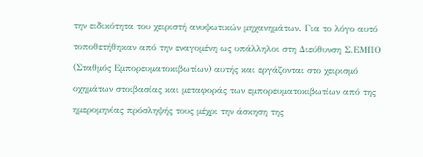την ειδικότητα του χειριστή ανυψωτικών μηχανημάτων. Για το λόγο αυτό τοποθετήθηκαν από την εναγομένη ως υπάλληλοι στη Διεύθυνση Σ.ΕΜΠΟ (Σταθμός Εμπορευματοκιβωτίων) αυτής και εργάζονται στο χειρισμό οχημάτων στοιβασίας και μεταφοράς των εμπορευματοκιβωτίων από της ημερομηνίας πρόσληψής τους μέχρι την άσκηση της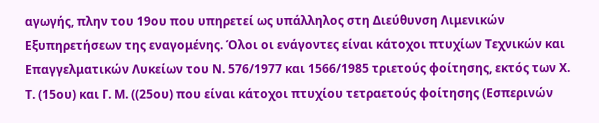αγωγής, πλην του 19ου που υπηρετεί ως υπάλληλος στη Διεύθυνση Λιμενικών Εξυπηρετήσεων της εναγομένης. Όλοι οι ενάγοντες είναι κάτοχοι πτυχίων Τεχνικών και Επαγγελματικών Λυκείων του Ν. 576/1977 και 1566/1985 τριετούς φοίτησης, εκτός των Χ. Τ. (15ου) και Γ. Μ. ((25ου) που είναι κάτοχοι πτυχίου τετραετούς φοίτησης (Εσπερινών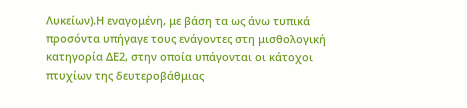Λυκείων).Η εναγομένη, με βάση τα ως άνω τυπικά προσόντα υπήγαγε τους ενάγοντες στη μισθολογική κατηγορία ΔΕ2, στην οποία υπάγονται οι κάτοχοι πτυχίων της δευτεροβάθμιας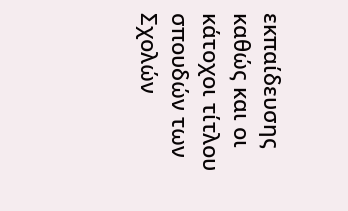εκπαίδευσης καθώς και οι κάτοχοι τίτλου σπουδών των Σχολών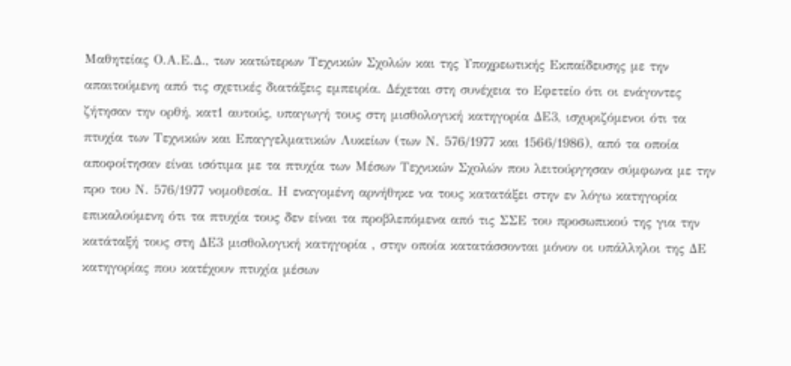Μαθητείας Ο.Α.Ε.Δ., των κατώτερων Τεχνικών Σχολών και της Υποχρεωτικής Εκπαίδευσης με την απαιτούμενη από τις σχετικές διατάξεις εμπειρία. Δέχεται στη συνέχεια το Εφετείο ότι οι ενάγοντες ζήτησαν την ορθή, κατ1 αυτούς, υπαγωγή τους στη μισθολογική κατηγορία ΔΕ3, ισχυριζόμενοι ότι τα πτυχία των Τεχνικών και Επαγγελματικών Λυκείων (των Ν. 576/1977 και 1566/1986), από τα οποία αποφοίτησαν είναι ισότιμα με τα πτυχία των Μέσων Τεχνικών Σχολών που λειτούργησαν σύμφωνα με την προ του Ν. 576/1977 νομοθεσία. Η εναγομένη αρνήθηκε να τους κατατάξει στην εν λόγω κατηγορία επικαλούμενη ότι τα πτυχία τους δεν είναι τα προβλεπόμενα από τις ΣΣΕ του προσωπικού της για την κατάταξή τους στη ΔΕ3 μισθολογική κατηγορία ‚ στην οποία κατατάσσονται μόνον οι υπάλληλοι της ΔΕ κατηγορίας που κατέχουν πτυχία μέσων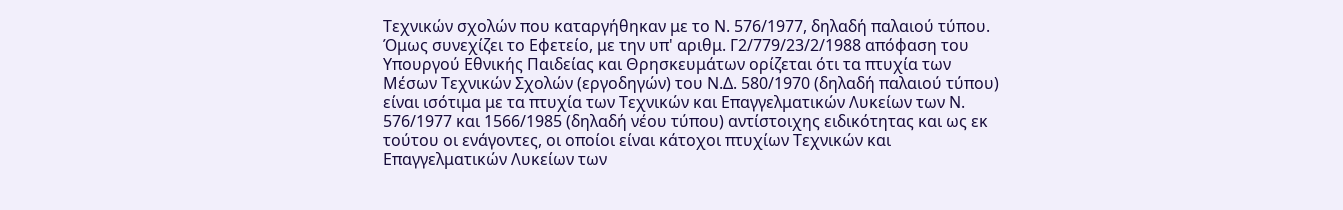Τεχνικών σχολών που καταργήθηκαν με το Ν. 576/1977, δηλαδή παλαιού τύπου. Όμως συνεχίζει το Εφετείο, με την υπ' αριθμ. Γ2/779/23/2/1988 απόφαση του Υπουργού Εθνικής Παιδείας και Θρησκευμάτων ορίζεται ότι τα πτυχία των Μέσων Τεχνικών Σχολών (εργοδηγών) του Ν.Δ. 580/1970 (δηλαδή παλαιού τύπου) είναι ισότιμα με τα πτυχία των Τεχνικών και Επαγγελματικών Λυκείων των Ν. 576/1977 και 1566/1985 (δηλαδή νέου τύπου) αντίστοιχης ειδικότητας και ως εκ τούτου οι ενάγοντες, οι οποίοι είναι κάτοχοι πτυχίων Τεχνικών και Επαγγελματικών Λυκείων των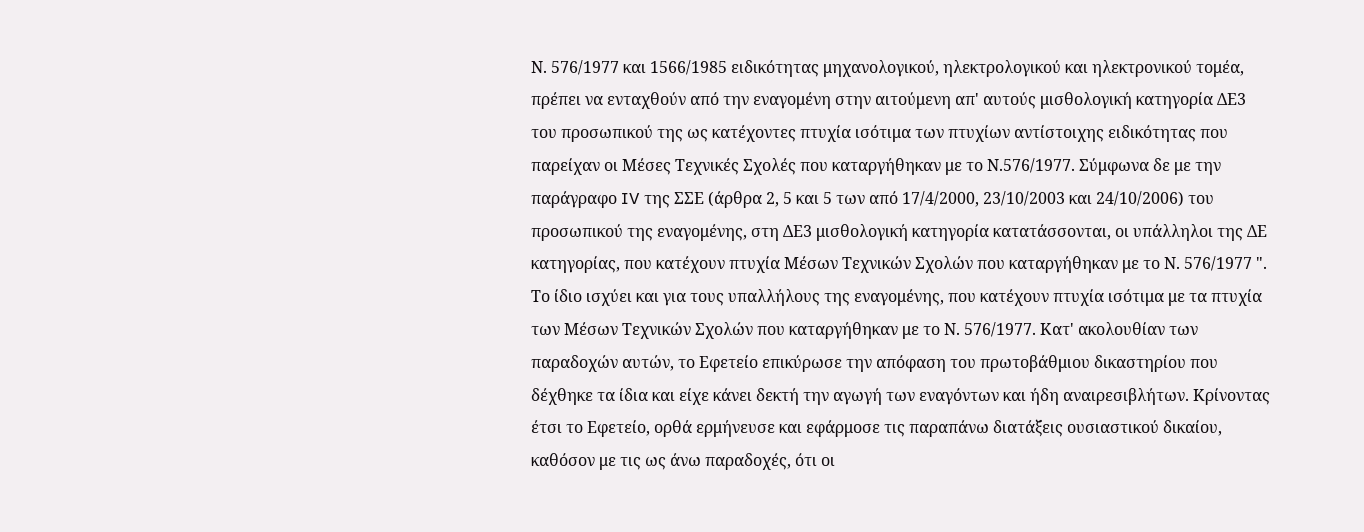Ν. 576/1977 και 1566/1985 ειδικότητας μηχανολογικού, ηλεκτρολογικού και ηλεκτρονικού τομέα, πρέπει να ενταχθούν από την εναγομένη στην αιτούμενη απ' αυτούς μισθολογική κατηγορία ΔΕ3 του προσωπικού της ως κατέχοντες πτυχία ισότιμα των πτυχίων αντίστοιχης ειδικότητας που παρείχαν οι Μέσες Τεχνικές Σχολές που καταργήθηκαν με το Ν.576/1977. Σύμφωνα δε με την παράγραφο IV της ΣΣΕ (άρθρα 2, 5 και 5 των από 17/4/2000, 23/10/2003 και 24/10/2006) του προσωπικού της εναγομένης, στη ΔΕ3 μισθολογική κατηγορία κατατάσσονται, οι υπάλληλοι της ΔΕ κατηγορίας, που κατέχουν πτυχία Μέσων Τεχνικών Σχολών που καταργήθηκαν με το Ν. 576/1977 ". Το ίδιο ισχύει και για τους υπαλλήλους της εναγομένης, που κατέχουν πτυχία ισότιμα με τα πτυχία των Μέσων Τεχνικών Σχολών που καταργήθηκαν με το Ν. 576/1977. Κατ' ακολουθίαν των παραδοχών αυτών, το Εφετείο επικύρωσε την απόφαση του πρωτοβάθμιου δικαστηρίου που δέχθηκε τα ίδια και είχε κάνει δεκτή την αγωγή των εναγόντων και ήδη αναιρεσιβλήτων. Κρίνοντας έτσι το Εφετείο, ορθά ερμήνευσε και εφάρμοσε τις παραπάνω διατάξεις ουσιαστικού δικαίου, καθόσον με τις ως άνω παραδοχές, ότι οι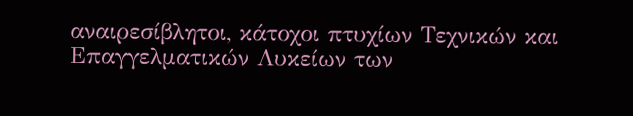αναιρεσίβλητοι, κάτοχοι πτυχίων Τεχνικών και Επαγγελματικών Λυκείων των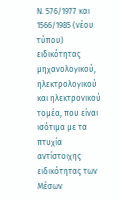Ν. 576/1977 και 1566/1985 (νέου τύπου) ειδικότητας μηχανολογικού, ηλεκτρολογικού και ηλεκτρονικού τομέα, που είναι ισότιμα με τα πτυχία αντίστοιχης ειδικότητας των Μέσων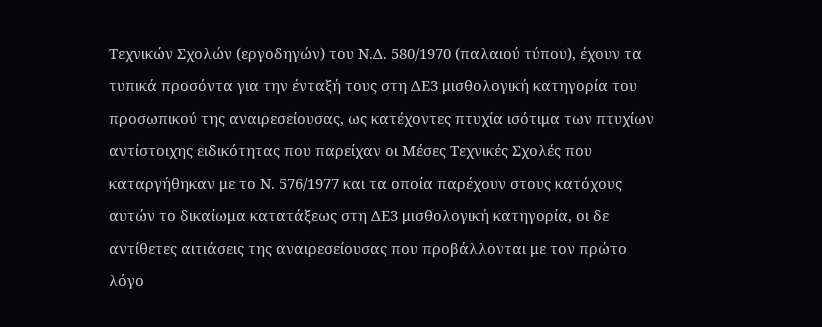Τεχνικών Σχολών (εργοδηγών) του Ν.Δ. 580/1970 (παλαιού τύπου), έχουν τα τυπικά προσόντα για την ένταξή τους στη ΔΕ3 μισθολογική κατηγορία του προσωπικού της αναιρεσείουσας, ως κατέχοντες πτυχία ισότιμα των πτυχίων αντίστοιχης ειδικότητας που παρείχαν οι Μέσες Τεχνικές Σχολές που καταργήθηκαν με το Ν. 576/1977 και τα οποία παρέχουν στους κατόχους αυτών το δικαίωμα κατατάξεως στη ΔΕ3 μισθολογική κατηγορία, οι δε αντίθετες αιτιάσεις της αναιρεσείουσας που προβάλλονται με τον πρώτο λόγο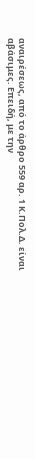αναιρέσεως, από το άρθρο 559 αρ. 1 Κ.Πολ.Δ. είναι αβάσιμες. Επειδή, με την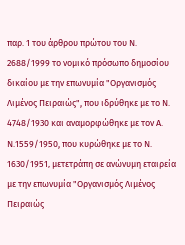παρ. 1 του άρθρου πρώτου του Ν. 2688/1999 το νομικό πρόσωπο δημοσίου δικαίου με την επωνυμία "Οργανισμός Λιμένος Πειραιώς", που ιδρύθηκε με το Ν. 4748/1930 και αναμορφώθηκε με τον Α. Ν.1559/1950, που κυρώθηκε με το Ν. 1630/1951‚ μετετράπη σε ανώνυμη εταιρεία με την επωνυμία "Οργανισμός Λιμένος Πειραιώς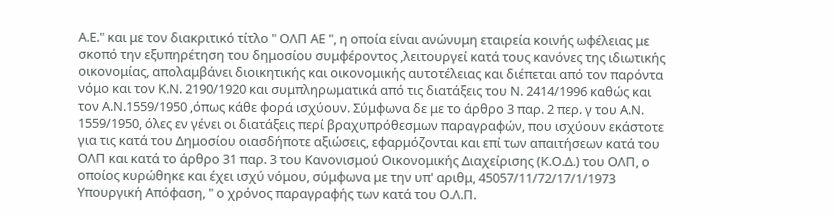Α.Ε." και με τον διακριτικό τίτλο " ΟΛΠ ΑΕ ", η οποία είναι ανώνυμη εταιρεία κοινής ωφέλειας με σκοπό την εξυπηρέτηση του δημοσίου συμφέροντος ‚λειτουργεί κατά τους κανόνες της ιδιωτικής οικονομίας, απολαμβάνει διοικητικής και οικονομικής αυτοτέλειας και διέπεται από τον παρόντα νόμο και τον Κ.Ν. 2190/1920 και συμπληρωματικά από τις διατάξεις του Ν. 2414/1996 καθώς και τον Α.Ν.1559/1950 ‚όπως κάθε φορά ισχύουν. Σύμφωνα δε με το άρθρο 3 παρ. 2 περ. γ του Α.Ν. 1559/1950, όλες εν γένει οι διατάξεις περί βραχυπρόθεσμων παραγραφών, που ισχύουν εκάστοτε για τις κατά του Δημοσίου οιασδήποτε αξιώσεις, εφαρμόζονται και επί των απαιτήσεων κατά του ΟΛΠ και κατά το άρθρο 31 παρ. 3 του Κανονισμού Οικονομικής Διαχείρισης (Κ.Ο.Δ.) του ΟΛΠ, ο οποίος κυρώθηκε και έχει ισχύ νόμου, σύμφωνα με την υπ' αριθμ, 45057/11/72/17/1/1973 Υπουργική Απόφαση, " ο χρόνος παραγραφής των κατά του Ο.Λ.Π.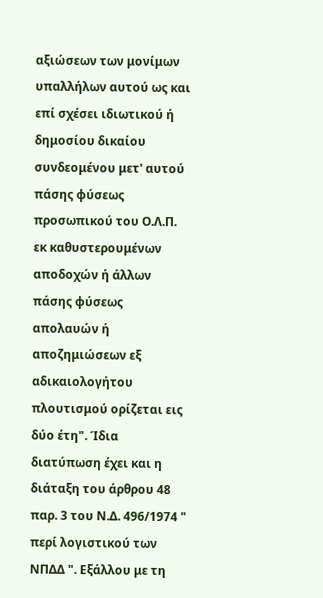αξιώσεων των μονίμων υπαλλήλων αυτού ως και επί σχέσει ιδιωτικού ή δημοσίου δικαίου συνδεομένου μετ' αυτού πάσης φύσεως προσωπικού του Ο.Λ.Π. εκ καθυστερουμένων αποδοχών ή άλλων πάσης φύσεως απολαυών ή αποζημιώσεων εξ αδικαιολογήτου πλουτισμού ορίζεται εις δύο έτη". Ίδια διατύπωση έχει και η διάταξη του άρθρου 48 παρ. 3 του Ν.Δ. 496/1974 " περί λογιστικού των ΝΠΔΔ ". Εξάλλου με τη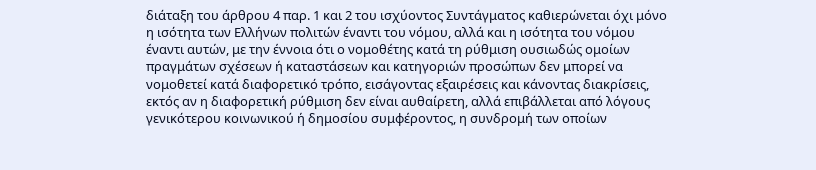διάταξη του άρθρου 4 παρ. 1 και 2 του ισχύοντος Συντάγματος καθιερώνεται όχι μόνο η ισότητα των Ελλήνων πολιτών έναντι του νόμου, αλλά και η ισότητα του νόμου έναντι αυτών, με την έννοια ότι ο νομοθέτης κατά τη ρύθμιση ουσιωδώς ομοίων πραγμάτων σχέσεων ή καταστάσεων και κατηγοριών προσώπων δεν μπορεί να νομοθετεί κατά διαφορετικό τρόπο, εισάγοντας εξαιρέσεις και κάνοντας διακρίσεις, εκτός αν η διαφορετική ρύθμιση δεν είναι αυθαίρετη, αλλά επιβάλλεται από λόγους γενικότερου κοινωνικού ή δημοσίου συμφέροντος, η συνδρομή των οποίων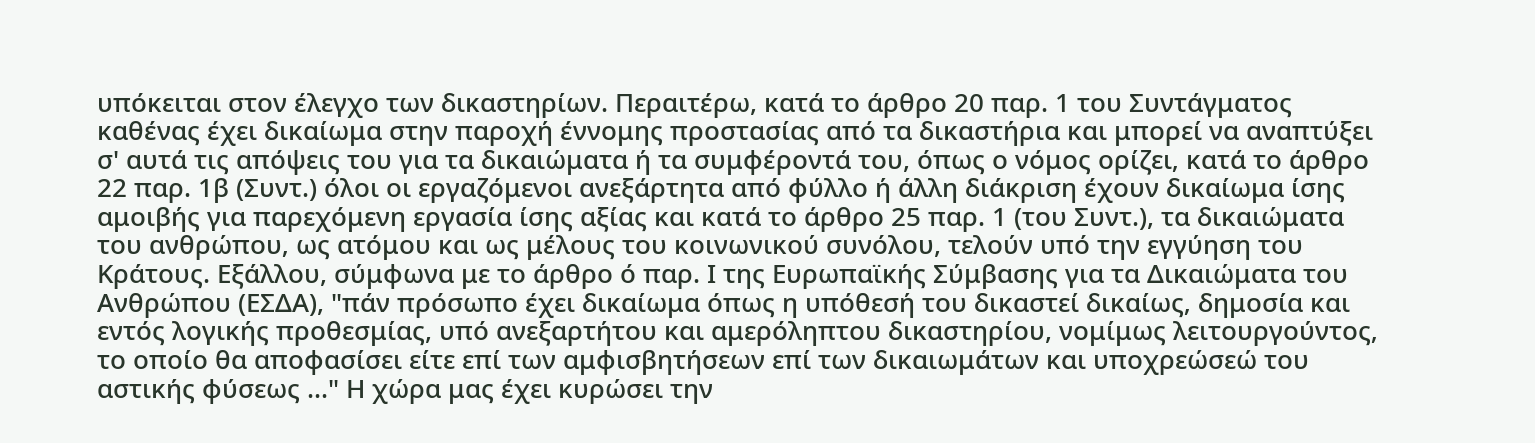υπόκειται στον έλεγχο των δικαστηρίων. Περαιτέρω, κατά το άρθρο 20 παρ. 1 του Συντάγματος καθένας έχει δικαίωμα στην παροχή έννομης προστασίας από τα δικαστήρια και μπορεί να αναπτύξει σ' αυτά τις απόψεις του για τα δικαιώματα ή τα συμφέροντά του, όπως ο νόμος ορίζει‚ κατά το άρθρο 22 παρ. 1β (Συντ.) όλοι οι εργαζόμενοι ανεξάρτητα από φύλλο ή άλλη διάκριση έχουν δικαίωμα ίσης αμοιβής για παρεχόμενη εργασία ίσης αξίας και κατά το άρθρο 25 παρ. 1 (του Συντ.), τα δικαιώματα του ανθρώπου‚ ως ατόμου και ως μέλους του κοινωνικού συνόλου, τελούν υπό την εγγύηση του Κράτους. Εξάλλου, σύμφωνα με το άρθρο ό παρ. Ι της Ευρωπαϊκής Σύμβασης για τα Δικαιώματα του Ανθρώπου (ΕΣΔΑ), "πάν πρόσωπο έχει δικαίωμα όπως η υπόθεσή του δικαστεί δικαίως‚ δημοσία και εντός λογικής προθεσμίας, υπό ανεξαρτήτου και αμερόληπτου δικαστηρίου, νομίμως λειτουργούντος‚ το οποίο θα αποφασίσει είτε επί των αμφισβητήσεων επί των δικαιωμάτων και υποχρεώσεώ του αστικής φύσεως ..." Η χώρα μας έχει κυρώσει την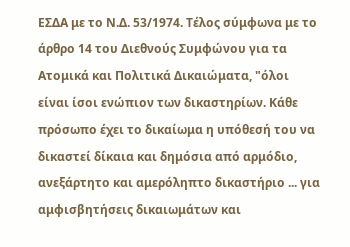ΕΣΔΑ με το Ν.Δ. 53/1974. Τέλος σύμφωνα με το άρθρο 14 του Διεθνούς Συμφώνου για τα Ατομικά και Πολιτικά Δικαιώματα, "όλοι είναι ίσοι ενώπιον των δικαστηρίων. Κάθε πρόσωπο έχει το δικαίωμα η υπόθεσή του να δικαστεί δίκαια και δημόσια από αρμόδιο, ανεξάρτητο και αμερόληπτο δικαστήριο ... για αμφισβητήσεις δικαιωμάτων και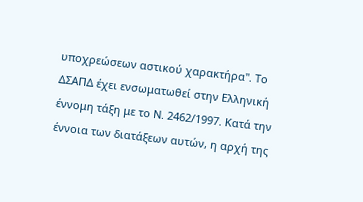υποχρεώσεων αστικού χαρακτήρα". Το ΔΣΑΠΔ έχει ενσωματωθεί στην Ελληνική έννομη τάξη με το Ν. 2462/1997. Κατά την έννοια των διατάξεων αυτών, η αρχή της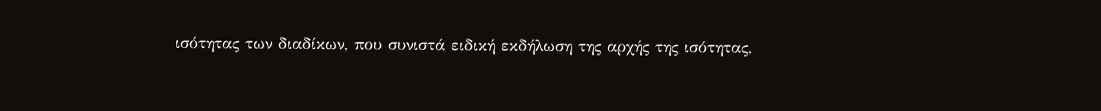ισότητας των διαδίκων, που συνιστά ειδική εκδήλωση της αρχής της ισότητας,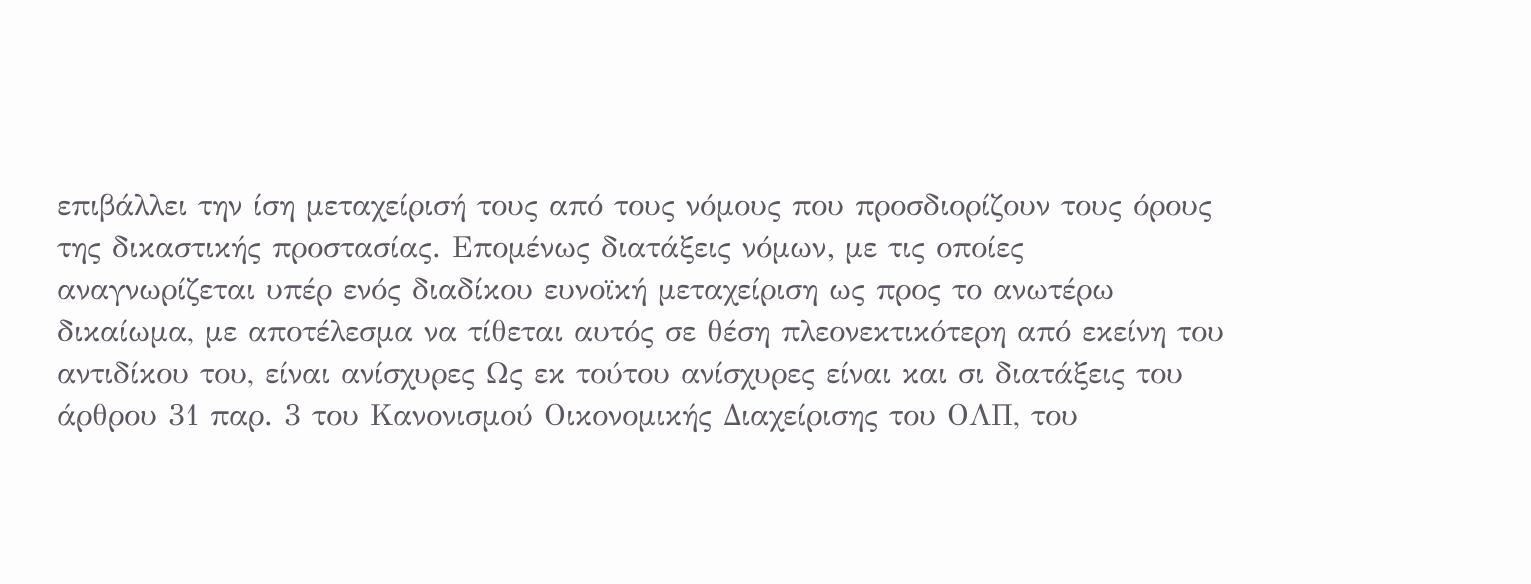επιβάλλει την ίση μεταχείρισή τους από τους νόμους που προσδιορίζουν τους όρους της δικαστικής προστασίας. Επομένως διατάξεις νόμων‚ με τις οποίες αναγνωρίζεται υπέρ ενός διαδίκου ευνοϊκή μεταχείριση ως προς το ανωτέρω δικαίωμα, με αποτέλεσμα να τίθεται αυτός σε θέση πλεονεκτικότερη από εκείνη του αντιδίκου του, είναι ανίσχυρες Ως εκ τούτου ανίσχυρες είναι και σι διατάξεις του άρθρου 31 παρ. 3 του Κανονισμού Οικονομικής Διαχείρισης του ΟΛΠ, του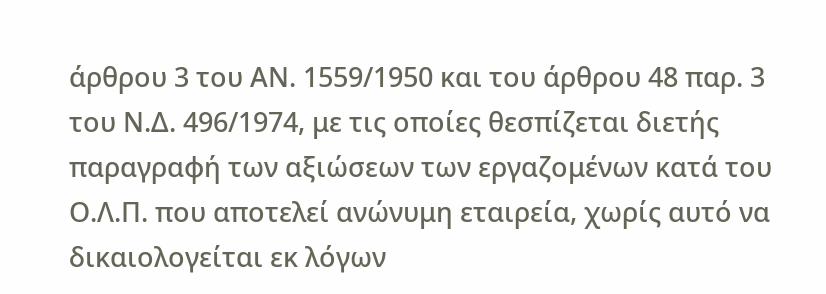άρθρου 3 του ΑΝ. 1559/1950 και του άρθρου 48 παρ. 3 του Ν.Δ. 496/1974, με τις οποίες θεσπίζεται διετής παραγραφή των αξιώσεων των εργαζομένων κατά του Ο.Λ.Π. που αποτελεί ανώνυμη εταιρεία, χωρίς αυτό να δικαιολογείται εκ λόγων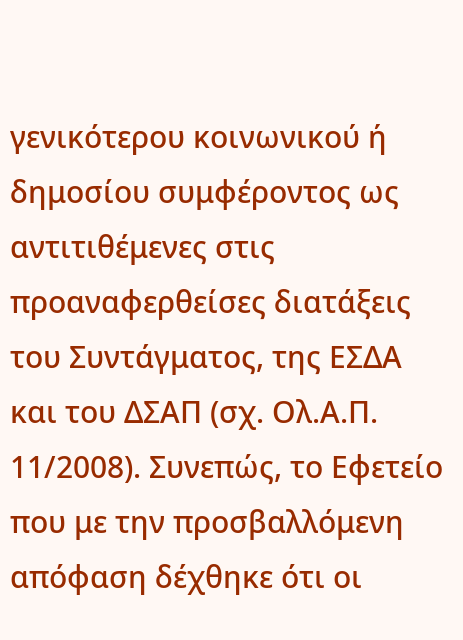γενικότερου κοινωνικού ή δημοσίου συμφέροντος ως αντιτιθέμενες στις προαναφερθείσες διατάξεις του Συντάγματος, της ΕΣΔΑ και του ΔΣΑΠ (σχ. Ολ.Α.Π. 11/2008). Συνεπώς, το Εφετείο που με την προσβαλλόμενη απόφαση δέχθηκε ότι οι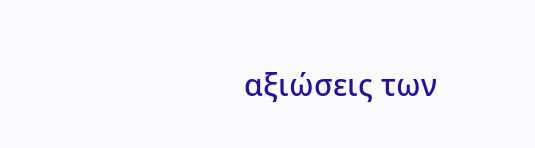αξιώσεις των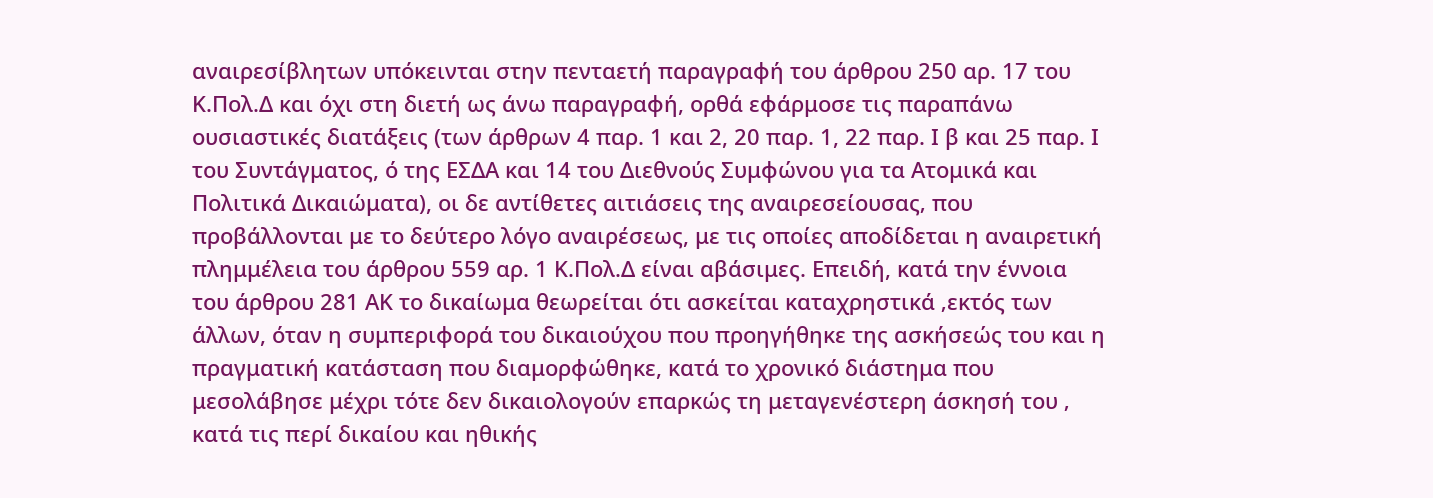αναιρεσίβλητων υπόκεινται στην πενταετή παραγραφή του άρθρου 250 αρ. 17 του Κ.Πολ.Δ και όχι στη διετή ως άνω παραγραφή, ορθά εφάρμοσε τις παραπάνω ουσιαστικές διατάξεις (των άρθρων 4 παρ. 1 και 2, 20 παρ. 1, 22 παρ. Ι β και 25 παρ. Ι του Συντάγματος, ό της ΕΣΔΑ και 14 του Διεθνούς Συμφώνου για τα Ατομικά και Πολιτικά Δικαιώματα), οι δε αντίθετες αιτιάσεις της αναιρεσείουσας‚ που προβάλλονται με το δεύτερο λόγο αναιρέσεως, με τις οποίες αποδίδεται η αναιρετική πλημμέλεια του άρθρου 559 αρ. 1 Κ.Πολ.Δ είναι αβάσιμες. Επειδή, κατά την έννοια του άρθρου 281 ΑΚ το δικαίωμα θεωρείται ότι ασκείται καταχρηστικά ‚εκτός των άλλων, όταν η συμπεριφορά του δικαιούχου που προηγήθηκε της ασκήσεώς του και η πραγματική κατάσταση που διαμορφώθηκε, κατά το χρονικό διάστημα που μεσολάβησε μέχρι τότε δεν δικαιολογούν επαρκώς τη μεταγενέστερη άσκησή του ‚ κατά τις περί δικαίου και ηθικής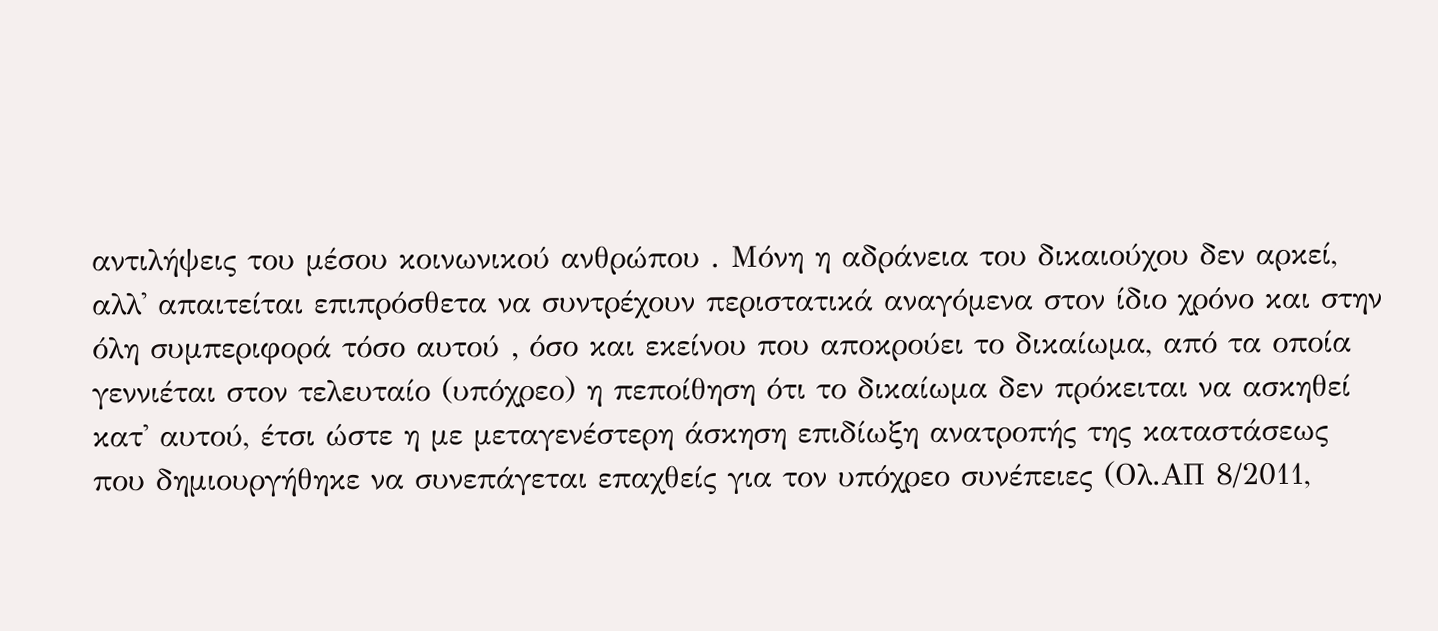αντιλήψεις του μέσου κοινωνικού ανθρώπου . Μόνη η αδράνεια του δικαιούχου δεν αρκεί, αλλ' απαιτείται επιπρόσθετα να συντρέχουν περιστατικά αναγόμενα στον ίδιο χρόνο και στην όλη συμπεριφορά τόσο αυτού ‚ όσο και εκείνου που αποκρούει το δικαίωμα, από τα οποία γεννιέται στον τελευταίο (υπόχρεο) η πεποίθηση ότι το δικαίωμα δεν πρόκειται να ασκηθεί κατ' αυτού, έτσι ώστε η με μεταγενέστερη άσκηση επιδίωξη ανατροπής της καταστάσεως που δημιουργήθηκε να συνεπάγεται επαχθείς για τον υπόχρεο συνέπειες (Ολ.ΑΠ 8/2011,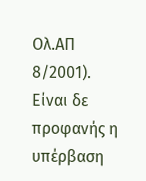Ολ.ΑΠ 8/2001). Είναι δε προφανής η υπέρβαση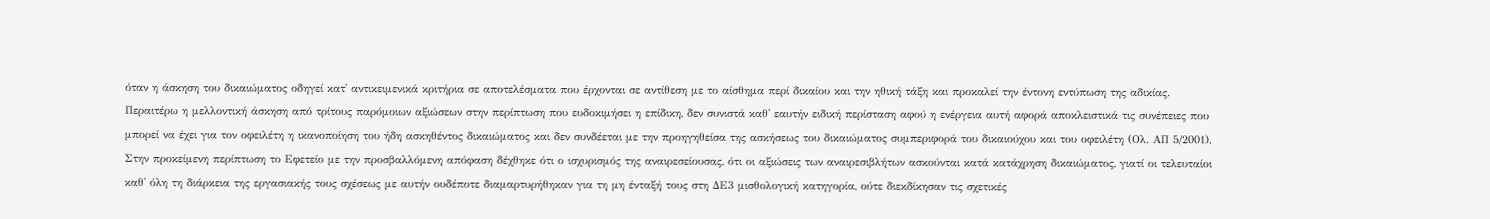όταν η άσκηση του δικαιώματος οδηγεί κατ' αντικειμενικά κριτήρια σε αποτελέσματα που έρχονται σε αντίθεση με το αίσθημα περί δικαίου και την ηθική τάξη και προκαλεί την έντονη εντύπωση της αδικίας. Περαιτέρω η μελλοντική άσκηση από τρίτους παρόμοιων αξιώσεων στην περίπτωση που ευδοκιμήσει η επίδικη, δεν συνιστά καθ' εαυτήν ειδική περίσταση αφού η ενέργεια αυτή αφορά αποκλειστικά τις συνέπειες που μπορεί να έχει για τον οφειλέτη η ικανοποίηση του ήδη ασκηθέντος δικαιώματος και δεν συνδέεται με την προηγηθείσα της ασκήσεως του δικαιώματος συμπεριφορά του δικαιούχου και του οφειλέτη (Ολ. ΑΠ 5/2001). Στην προκείμενη περίπτωση το Εφετείο με την προσβαλλόμενη απόφαση δέχθηκε ότι ο ισχυρισμός της αναιρεσείουσας, ότι οι αξιώσεις των αναιρεσιβλήτων ασκούνται κατά κατάχρηση δικαιώματος, γιατί οι τελευταίοι καθ' όλη τη διάρκεια της εργασιακής τους σχέσεως με αυτήν ουδέποτε διαμαρτυρήθηκαν για τη μη ένταξή τους στη ΔΕ3 μισθολογική κατηγορία, ούτε διεκδίκησαν τις σχετικές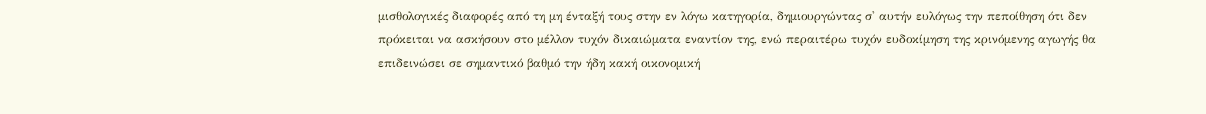μισθολογικές διαφορές από τη μη ένταξή τους στην εν λόγω κατηγορία, δημιουργώντας σ' αυτήν ευλόγως την πεποίθηση ότι δεν πρόκειται να ασκήσουν στο μέλλον τυχόν δικαιώματα εναντίον της, ενώ περαιτέρω τυχόν ευδοκίμηση της κρινόμενης αγωγής θα επιδεινώσει σε σημαντικό βαθμό την ήδη κακή οικονομική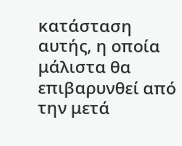κατάσταση αυτής, η οποία μάλιστα θα επιβαρυνθεί από την μετά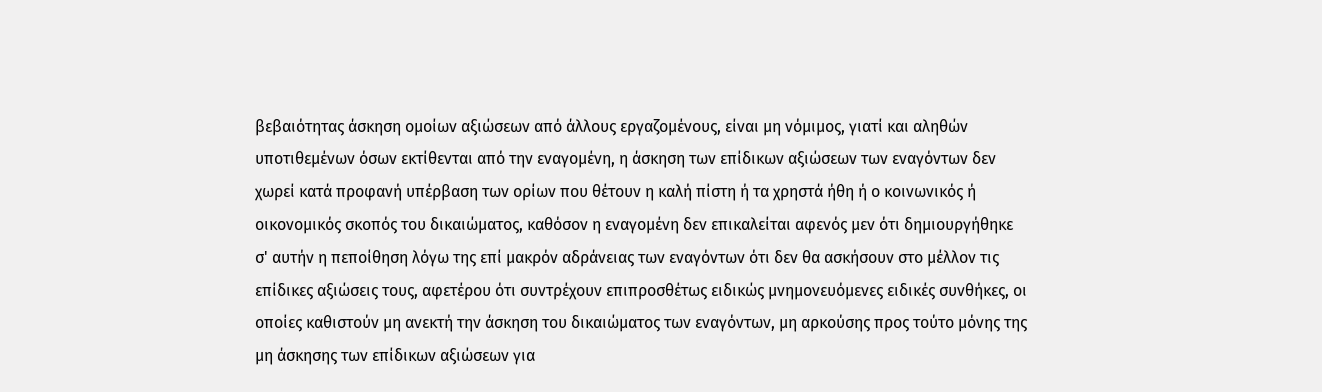βεβαιότητας άσκηση ομοίων αξιώσεων από άλλους εργαζομένους, είναι μη νόμιμος, γιατί και αληθών υποτιθεμένων όσων εκτίθενται από την εναγομένη, η άσκηση των επίδικων αξιώσεων των εναγόντων δεν χωρεί κατά προφανή υπέρβαση των ορίων που θέτουν η καλή πίστη ή τα χρηστά ήθη ή ο κοινωνικός ή οικονομικός σκοπός του δικαιώματος, καθόσον η εναγομένη δεν επικαλείται αφενός μεν ότι δημιουργήθηκε σ' αυτήν η πεποίθηση λόγω της επί μακρόν αδράνειας των εναγόντων ότι δεν θα ασκήσουν στο μέλλον τις επίδικες αξιώσεις τους, αφετέρου ότι συντρέχουν επιπροσθέτως ειδικώς μνημονευόμενες ειδικές συνθήκες, οι οποίες καθιστούν μη ανεκτή την άσκηση του δικαιώματος των εναγόντων, μη αρκούσης προς τούτο μόνης της μη άσκησης των επίδικων αξιώσεων για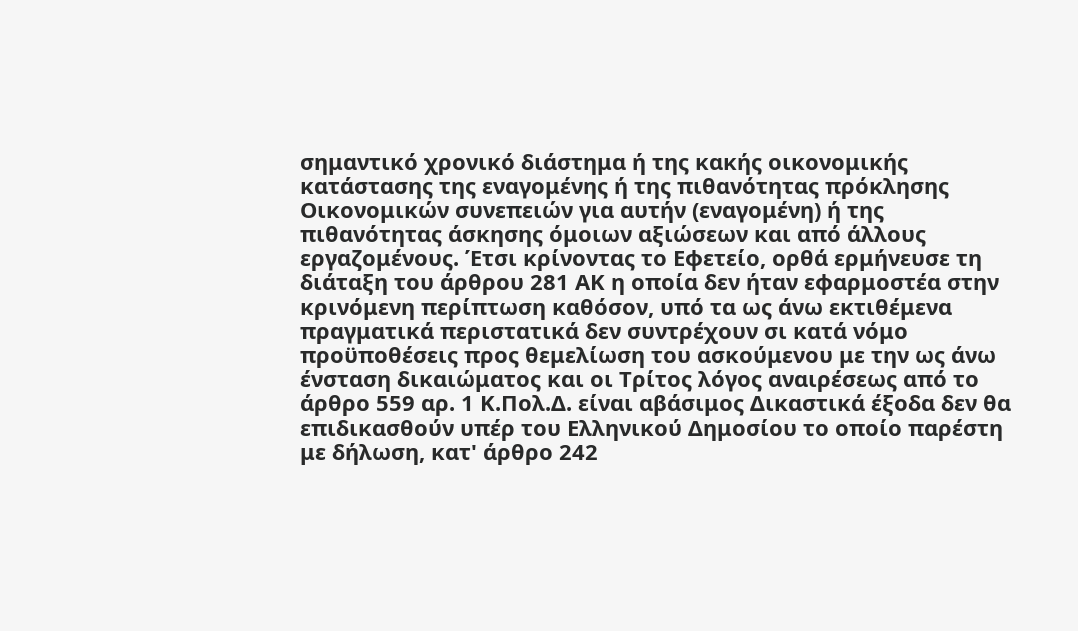σημαντικό χρονικό διάστημα ή της κακής οικονομικής κατάστασης της εναγομένης ή της πιθανότητας πρόκλησης Οικονομικών συνεπειών για αυτήν (εναγομένη) ή της πιθανότητας άσκησης όμοιων αξιώσεων και από άλλους εργαζομένους. Έτσι κρίνοντας το Εφετείο, ορθά ερμήνευσε τη διάταξη του άρθρου 281 ΑΚ η οποία δεν ήταν εφαρμοστέα στην κρινόμενη περίπτωση καθόσον, υπό τα ως άνω εκτιθέμενα πραγματικά περιστατικά δεν συντρέχουν σι κατά νόμο προϋποθέσεις προς θεμελίωση του ασκούμενου με την ως άνω ένσταση δικαιώματος και οι Τρίτος λόγος αναιρέσεως από το άρθρο 559 αρ. 1 Κ.Πολ.Δ. είναι αβάσιμος Δικαστικά έξοδα δεν θα επιδικασθούν υπέρ του Ελληνικού Δημοσίου το οποίο παρέστη με δήλωση, κατ' άρθρο 242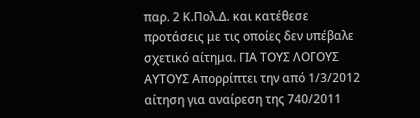παρ. 2 Κ.Πολ.Δ. και κατέθεσε προτάσεις με τις οποίες δεν υπέβαλε σχετικό αίτημα. ΓΙΑ ΤΟΥΣ ΛΟΓΟΥΣ ΑΥΤΟΥΣ Απορρίπτει την από 1/3/2012 αίτηση για αναίρεση της 740/2011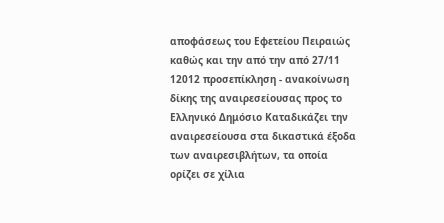αποφάσεως του Εφετείου Πειραιώς καθώς και την από την από 27/11 12012 προσεπίκληση - ανακοίνωση δίκης της αναιρεσείουσας προς το Ελληνικό Δημόσιο Καταδικάζει την αναιρεσείουσα στα δικαστικά έξοδα των αναιρεσιβλήτων, τα οποία ορίζει σε χίλια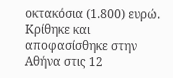οκτακόσια (1.800) ευρώ. Κρίθηκε και αποφασίσθηκε στην Αθήνα στις 12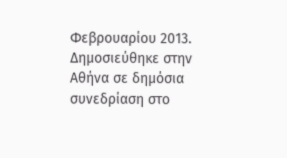Φεβρουαρίου 2013. Δημοσιεύθηκε στην Αθήνα σε δημόσια συνεδρίαση στο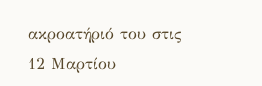ακροατήριό του στις 12 Μαρτίου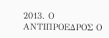2013. Ο ΑΝΤΙΠΡΟΕΔΡΟΣ Ο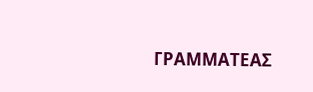ΓΡΑΜΜΑΤΕΑΣ